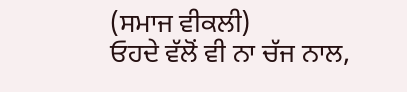(ਸਮਾਜ ਵੀਕਲੀ)
ਓਹਦੇ ਵੱਲੋਂ ਵੀ ਨਾ ਚੱਜ ਨਾਲ,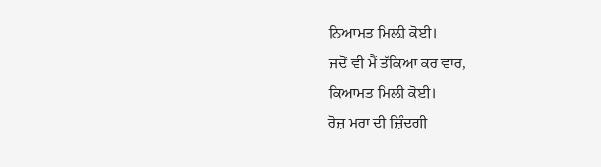ਨਿਆਮਤ ਮਿਲ਼ੀ ਕੋਈ।
ਜਦੋਂ ਵੀ ਮੈਂ ਤੱਕਿਆ ਕਰ ਵਾਰ,
ਕਿਆਮਤ ਮਿਲੀ ਕੋਈ।
ਰੋਜ਼ ਮਰਾ ਦੀ ਜ਼ਿੰਦਗੀ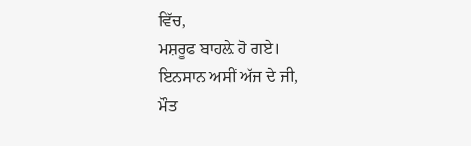ਵਿੱਚ,
ਮਸ਼ਰੂਫ ਬਾਹਲ਼ੇ ਹੋ ਗਏ।
ਇਨਸਾਨ ਅਸੀਂ ਅੱਜ ਦੇ ਜੀ,
ਮੌਤ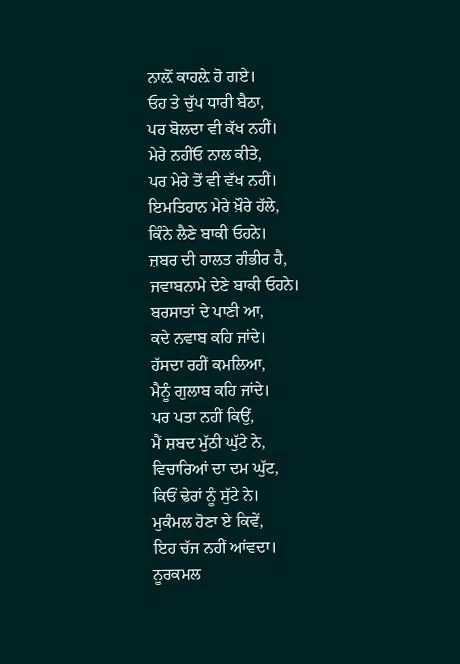ਨਾਲ਼ੋਂ ਕਾਹਲ਼ੇ ਹੋ ਗਏ।
ਓਹ ਤੇ ਚੁੱਪ ਧਾਰੀ ਬੈਠਾ,
ਪਰ ਬੋਲਦਾ ਵੀ ਕੱਖ ਨਹੀਂ।
ਮੇਰੇ ਨਹੀਂਓ ਨਾਲ ਕੀਤੇ,
ਪਰ ਮੇਰੇ ਤੋਂ ਵੀ ਵੱਖ ਨਹੀਂ।
ਇਮਤਿਹਾਨ ਮੇਰੇ ਖ਼ੌਰੇ ਹੱਲੇ,
ਕਿੰਨੇ ਲੈਣੇ ਬਾਕੀ ਓਹਨੇ।
ਜ਼ਬਰ ਦੀ ਹਾਲਤ ਗੰਭੀਰ ਹੈ,
ਜਵਾਬਨਾਮੇ ਦੇਣੇ ਬਾਕੀ ਓਹਨੇ।
ਬਰਸਾਤਾਂ ਦੇ ਪਾਣੀ ਆ,
ਕਦੇ ਨਵਾਬ ਕਹਿ ਜਾਂਦੇ।
ਹੱਸਦਾ ਰਹੀਂ ਕਮਲਿਆ,
ਮੈਨੂੰ ਗੁਲਾਬ ਕਹਿ ਜਾਂਦੇ।
ਪਰ ਪਤਾ ਨਹੀਂ ਕਿਉਂ,
ਮੈਂ ਸ਼ਬਦ ਮੁੱਠੀ ਘੁੱਟੇ ਨੇ,
ਵਿਚਾਰਿਆਂ ਦਾ ਦਮ ਘੁੱਟ,
ਕਿਓਂ ਢੇਰਾਂ ਨੂੰ ਸੁੱਟੇ ਨੇ।
ਮੁਕੰਮਲ ਹੋਣਾ ਏ ਕਿਵੇਂ,
ਇਹ ਚੱਜ ਨਹੀਂ ਆਂਵਦਾ।
ਨੂਰਕਮਲ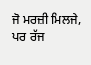ਜੋ ਮਰਜ਼ੀ ਮਿਲਜੇ,
ਪਰ ਰੱਜ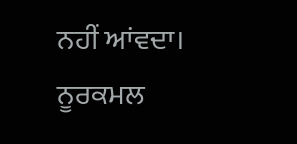ਨਹੀਂ ਆਂਵਦਾ।
ਨੂਰਕਮਲ